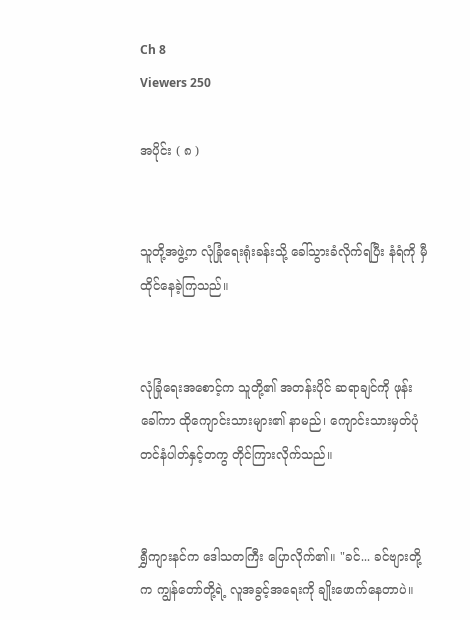Ch 8
Viewers 250

အပိုင်း ( ၈ )


သူတို့အဖွဲ့က လုံခြုံရေးရုံးခန်းသို့ ခေါ်သွားခံလိုက်ရပြီး နံရံကို မှီထိုင်နေခဲ့ကြသည်။


လုံခြုံရေးအစောင့်က သူတို့၏ အတန်းပိုင် ဆရာချင်ကို ဖုန်းခေါ်ကာ ထိုကျောင်းသားများ၏ နာမည်၊ ကျောင်းသားမှတ်ပုံတင်နံပါတ်နှင့်တကွ တိုင်ကြားလိုက်သည်။


ရွှီကျားနင်က ဒေါသတကြီး ပြောလိုက်၏။ "ခင်... ခင်ဗျားတို့က ကျွန်တော်တို့ရဲ့ လူအခွင့်အရေးကို ချိုးဖောက်နေတာပဲ။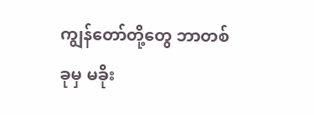ကျွန်တော်တို့တွေ ဘာတစ်ခုမှ မခိုး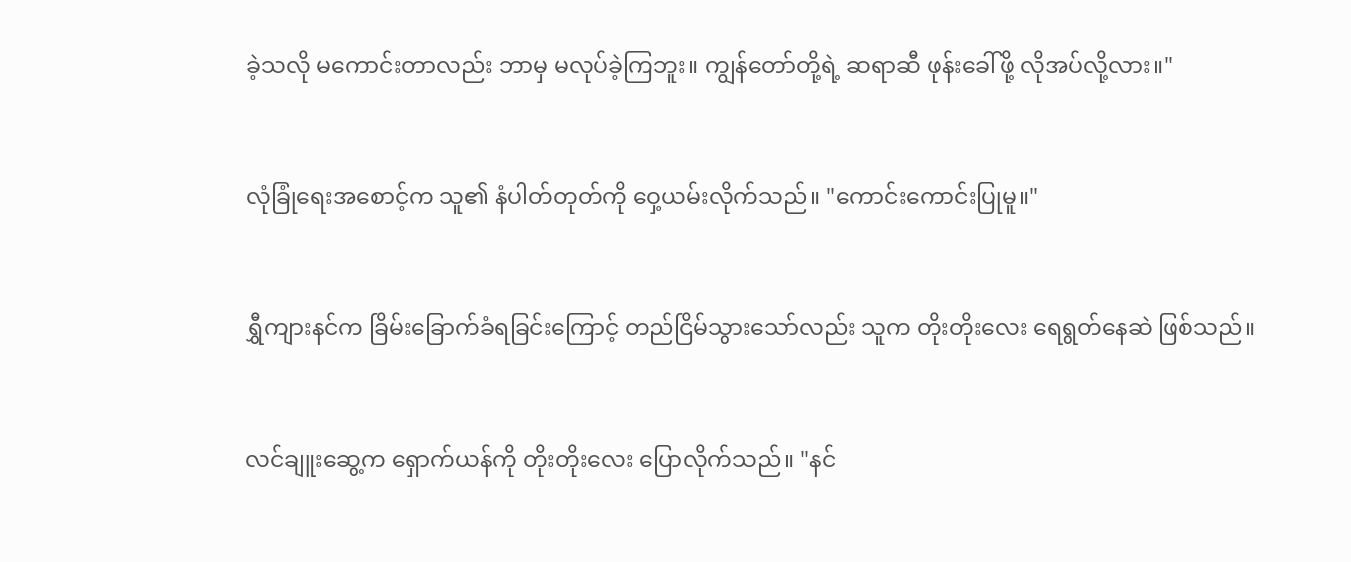ခဲ့သလို မကောင်းတာလည်း ဘာမှ မလုပ်ခဲ့ကြဘူး။ ကျွန်တော်တို့ရဲ့ ဆရာဆီ ဖုန်းခေါ်ဖို့ လိုအပ်လို့လား။"


လုံခြုံရေးအစောင့်က သူ၏ နံပါတ်တုတ်ကို ဝှေ့ယမ်းလိုက်သည်။ "ကောင်းကောင်းပြုမူ။"


ရွှီကျားနင်က ခြိမ်းခြောက်ခံရခြင်းကြောင့် တည်ငြိမ်သွားသော်လည်း သူက တိုးတိုးလေး ရေရွတ်နေဆဲ ဖြစ်သည်။


လင်ချူးဆွေ့က ရှောက်ယန်ကို တိုးတိုးလေး ပြောလိုက်သည်။ "နင်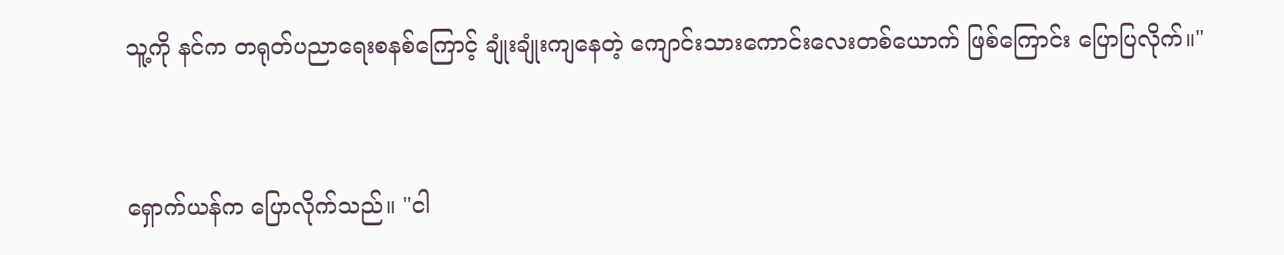သူ့ကို နင်က တရုတ်ပညာရေးစနစ်ကြောင့် ချုံးချုံးကျနေတဲ့ ကျောင်းသားကောင်းလေးတစ်ယောက် ဖြစ်ကြောင်း ပြောပြလိုက်။"


ရှောက်ယန်က ပြောလိုက်သည်။ "ငါ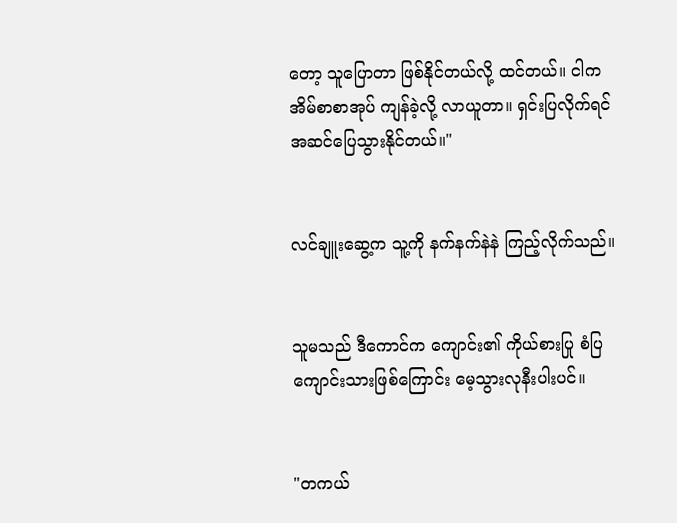တော့ သူပြောတာ ဖြစ်နိုင်တယ်လို့ ထင်တယ်။ ငါက အိမ်စာစာအုပ် ကျန်ခဲ့လို့ လာယူတာ။ ရှင်းပြလိုက်ရင် အဆင်ပြေသွားနိုင်တယ်။"


လင်ချူးဆွေ့က သူ့ကို နက်နက်နဲနဲ ကြည့်လိုက်သည်။


သူမသည် ဒီကောင်က ကျောင်း၏ ကိုယ်စားပြု စံပြကျောင်းသားဖြစ်ကြောင်း မေ့သွားလုနီးပါးပင်။


"တကယ်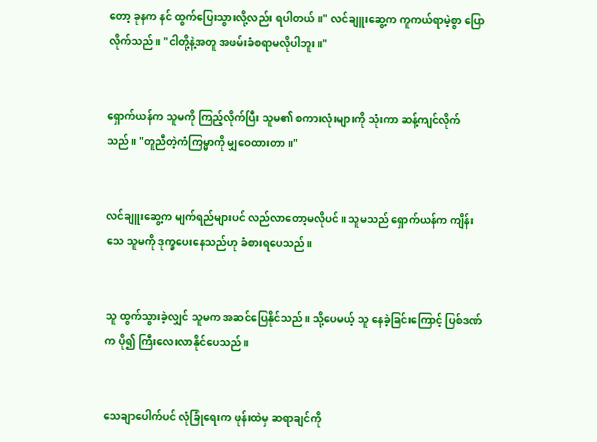တော့ ခုနက နင် ထွက်ပြေးသွားလို့လည်း ရပါတယ်။" လင်ချူးဆွေ့က ကူကယ်ရာမဲ့စွာ ပြောလိုက်သည်။ "ငါတို့နဲ့အတူ အဖမ်းခံစရာမလိုပါဘူး။"


ရှောက်ယန်က သူမကို ကြည့်လိုက်ပြီး သူမ၏ စကားလုံးများကို သုံးကာ ဆန့်ကျင်လိုက်သည်။ "တူညီတဲ့ကံကြမ္မာကို မျှဝေထားတာ။"


လင်ချူးဆွေ့က မျက်ရည်များပင် လည်လာတော့မလိုပင်။ သူမသည် ရှောက်ယန်က ကျိန်းသေ သူမကို ဒုက္ခပေးနေသည်ဟု ခံစားရပေသည်။


သူ ထွက်သွားခဲ့လျှင် သူမက အဆင်ပြေနိုင်သည်။ သို့ပေမယ့် သူ နေခဲ့ခြင်းကြောင့် ပြစ်ဒဏ်က ပို၍ ကြီးလေးလာနိုင်ပေသည်။


သေချာပေါက်ပင် လုံခြုံရေးက ဖုန်းထဲမှ ဆရာချင်ကို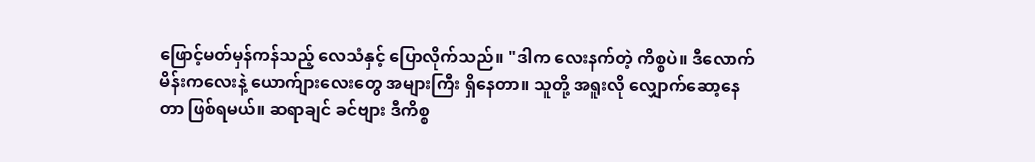ဖြောင့်မတ်မှန်ကန်သည့် လေသံနှင့် ပြောလိုက်သည်။ "ဒါက လေးနက်တဲ့ ကိစ္စပဲ။ ဒီလောက် မိန်းကလေးနဲ့ ယောက်ျားလေးတွေ အများကြီး ရှိနေတာ။ သူတို့ အရူးလို လျှောက်ဆော့နေတာ ဖြစ်ရမယ်။ ဆရာချင် ခင်ဗျား ဒီကိစ္စ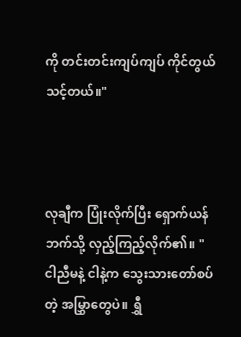ကို တင်းတင်းကျပ်ကျပ် ကိုင်တွယ်သင့်တယ်။"



လုချီက ပြုံးလိုက်ပြီး ရှောက်ယန်ဘက်သို့ လှည့်ကြည့်လိုက်၏။ "ငါညီမနဲ့ ငါနဲ့က သွေးသားတော်စပ်တဲ့ အမြွှာတွေပဲ။ ရွှီ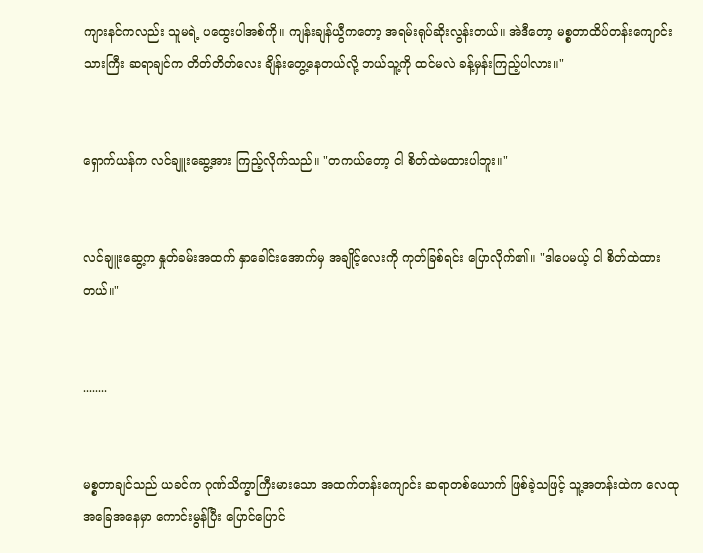ကျားနင်ကလည်း သူမရဲ့ ပထွေးပါအစ်ကို။ ကျန်းချန်ယွီကတော့ အရမ်းရုပ်ဆိုးလွန်းတယ်။ အဲဒီတော့ မစ္စတာထိပ်တန်းကျောင်းသားကြီး ဆရာချင်က တိတ်တိတ်လေး ချိန်းတွေ့နေတယ်လို့ ဘယ်သူ့ကို ထင်မလဲ ခန့်မှန်းကြည့်ပါလား။"


ရှောက်ယန်က လင်ချူးဆွေ့အား ကြည့်လိုက်သည်။ "တကယ်တော့ ငါ စိတ်ထဲမထားပါဘူး။"


လင်ချူးဆွေ့က နှုတ်ခမ်းအထက် နှာခေါင်းအောက်မှ အချိုင့်လေးကို ကုတ်ခြစ်ရင်း ပြောလိုက်၏။ "ဒါပေမယ့် ငါ စိတ်ထဲထားတယ်။"


........


မစ္စတာချင်သည် ယခင်က ဂုဏ်သိက္ခာကြီးမားသော အထက်တန်းကျောင်း ဆရာတစ်ယောက် ဖြစ်ခဲ့သဖြင့် သူ့အတန်းထဲက လေထုအခြေအနေမှာ ကောင်းမွန်ပြီး ပြောင်ပြောင်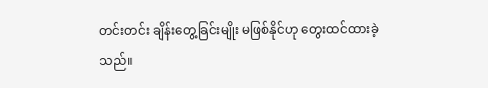တင်းတင်း ချိန်းတွေ့ခြင်းမျိုး မဖြစ်နိုင်ဟု တွေးထင်ထားခဲ့သည်။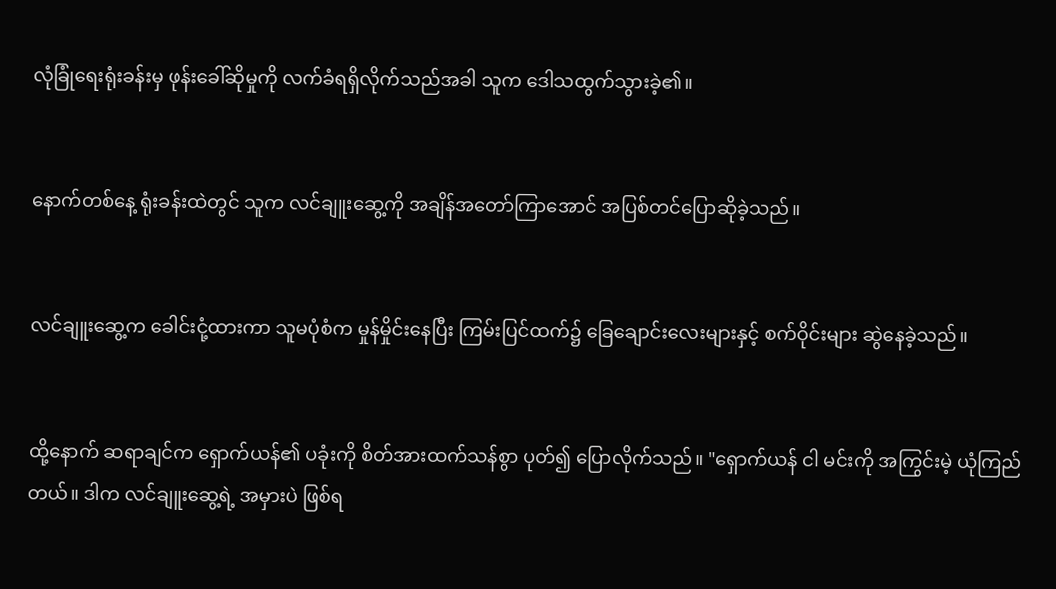လုံခြုံရေးရုံးခန်းမှ ဖုန်းခေါ်ဆိုမှုကို လက်ခံရရှိလိုက်သည်အခါ သူက ဒေါသထွက်သွားခဲ့၏။


နောက်တစ်နေ့ ရုံးခန်းထဲတွင် သူက လင်ချူးဆွေ့ကို အချိန်အတော်ကြာအောင် အပြစ်တင်ပြောဆိုခဲ့သည်။


လင်ချူးဆွေ့က ခေါင်းငုံ့ထားကာ သူမပုံစံက မှုန်မှိုင်းနေပြီး ကြမ်းပြင်ထက်၌ ခြေချောင်းလေးများနှင့် စက်ဝိုင်းများ ဆွဲနေခဲ့သည်။


ထို့နောက် ဆရာချင်က ရှောက်ယန်၏ ပခုံးကို စိတ်အားထက်သန်စွာ ပုတ်၍ ပြောလိုက်သည်။ "ရှောက်ယန် ငါ မင်းကို အကြွင်းမဲ့ ယုံကြည်တယ်။ ဒါက လင်ချူးဆွေ့ရဲ့ အမှားပဲ ဖြစ်ရ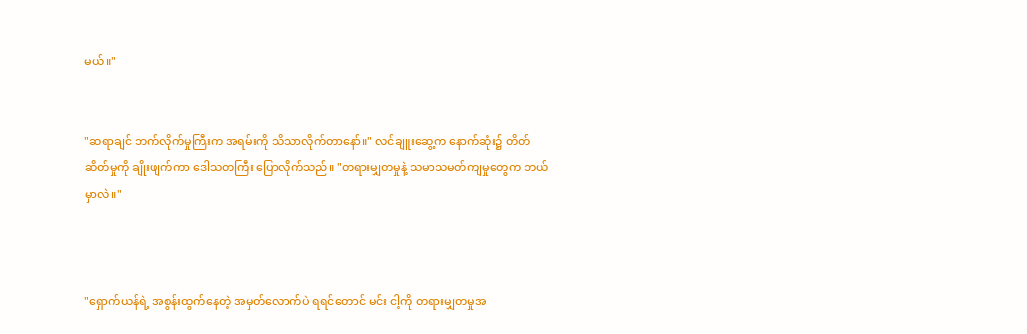မယ်။"


"ဆရာချင် ဘက်လိုက်မှုကြီးက အရမ်းကို သိသာလိုက်တာနော်။" လင်ချူးဆွေ့က နောက်ဆုံး၌ တိတ်ဆိတ်မှုကို ချိုးဖျက်ကာ ဒေါသတကြီး ပြောလိုက်သည်။ "တရားမျှတမှုနဲ့ သမာသမတ်ကျမှုတွေက ဘယ်မှာလဲ။"



"ရှောက်ယန်ရဲ့ အစွန်းထွက်နေတဲ့ အမှတ်လောက်ပဲ ရရင်တောင် မင်း ငါ့ကို တရားမျှတမှုအ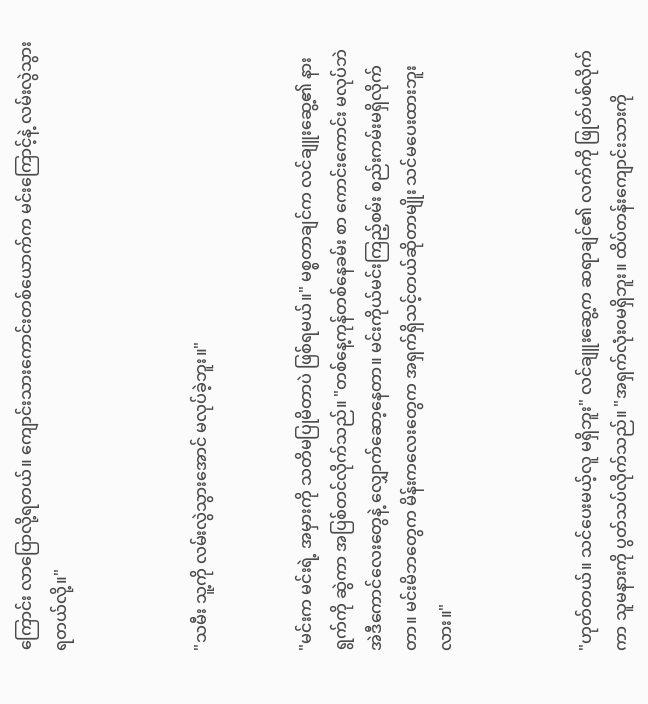ကြောင်း လာပြောလို့ရတယ်။ ကျောင်းသားကောင်းတစ်ယောက်က မင်းကြောင့်နဲ့ လမ်းလွဲသွားရတယ်လို့။"



"သမီး သူ့ကို လမ်းလွဲသွားအောင် မလုပ်ခဲ့ဘူး။"


"မင်းက မင်းရဲ့ အမှားကို သတိမပြုမိတာပဲ ဖြစ်ရမယ်။" မစ္စတာချင်က လင်ချူးဆွေ့၏ နားရွက်ကို ဆွဲကာ အပြစ်တင်လိုက်သည်။ "တစ်နေ့ကုန်တစ်နေခမ်း စာ ကောင်းကောင်း မလုပ်ဘဲ အဲဒီကောင်လေးတွေနဲ့ လျှောက်ဆော့နေတာ။ မင်းကိုယ်မင်းကြည့်စမ်း စည်းကမ်းမရှိလိုက်တာ။ မင်းမိဘတွေက မိန်းကလေးတွေက အရှက်ရှိသင့်တယ်ဆိုတာမျိုး သင်မပေးထားဘူးလား။"



"ဟုတ်တယ်။ သင်ပေးမယ့်လူ မရှိဘူး" လင်ချူးဆွေ့က ဆရာချင်၏ လက်ကို ဖြုတ်ပစ်လိုက်ကာ သူမနားကို ပွတ်သပ်လိုက်သည်။ "အရှက်လုံးဝမရှိဘူး။ ထိပ်တန်းကျောင်းသားကို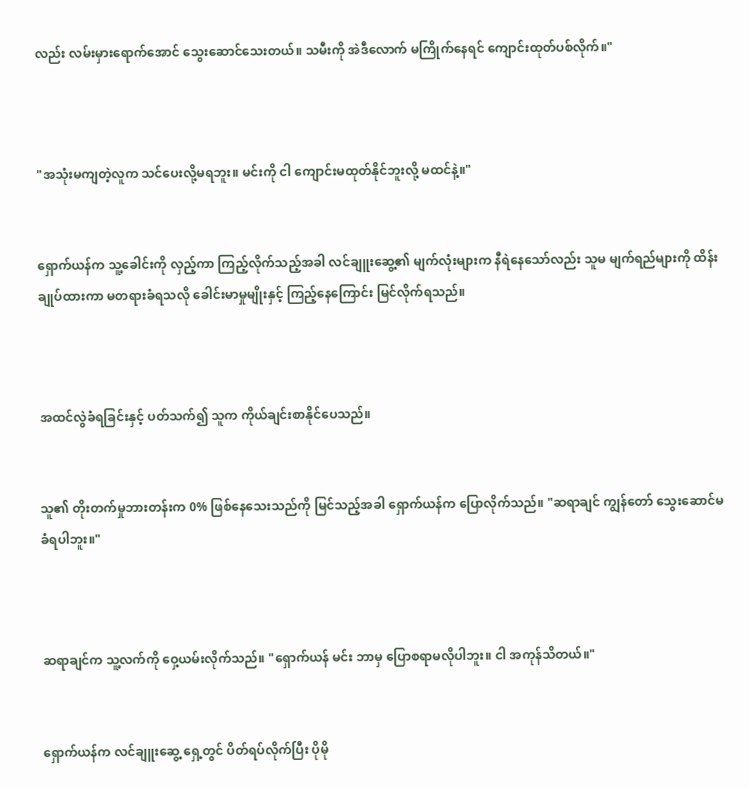လည်း လမ်းမှားရောက်အောင် သွေးဆောင်သေးတယ်။ သမီးကို အဲဒီလောက် မကြိုက်နေရင် ကျောင်းထုတ်ပစ်လိုက်။"



"အသုံးမကျတဲ့လူက သင်ပေးလို့မရဘူး။ မင်းကို ငါ ကျောင်းမထုတ်နိုင်ဘူးလို့ မထင်နဲ့။"


ရှောက်ယန်က သူ့ခေါင်းကို လှည့်ကာ ကြည့်လိုက်သည့်အခါ လင်ချူးဆွေ့၏ မျက်လုံးများက နီရဲနေသော်လည်း သူမ မျက်ရည်များကို ထိန်းချုပ်ထားကာ မတရားခံရသလို ခေါင်းမာမှုမျိုးနှင့် ကြည့်နေကြောင်း မြင်လိုက်ရသည်။



အထင်လွဲခံရခြင်းနှင့် ပတ်သက်၍ သူက ကိုယ်ချင်းစာနိုင်ပေသည်။


သူ၏ တိုးတက်မှုဘားတန်းက 0% ဖြစ်နေသေးသည်ကို မြင်သည့်အခါ ရှောက်ယန်က ပြောလိုက်သည်။ "ဆရာချင် ကျွန်တော် သွေးဆောင်မခံရပါဘူး။"



ဆရာချင်က သူ့လက်ကို ဝှေ့ယမ်းလိုက်သည်။ "ရှောက်ယန် မင်း ဘာမှ ပြောစရာမလိုပါဘူး။ ငါ အကုန်သိတယ်။"


ရှောက်ယန်က လင်ချူးဆွေ့ ရှေ့တွင် ပိတ်ရပ်လိုက်ပြီး ပိုမို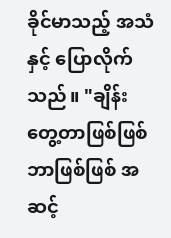ခိုင်မာသည့် အသံနှင့် ပြောလိုက်သည်။ "ချိန်းတွေ့တာဖြစ်ဖြစ် ဘာဖြစ်ဖြစ် အဆင့်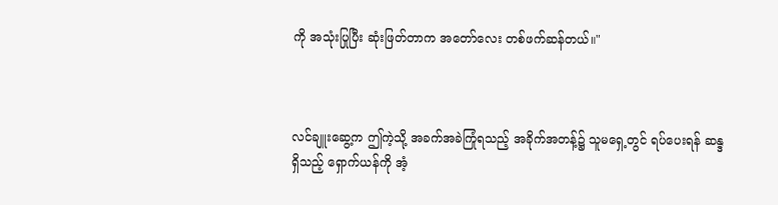ကို အသုံးပြုပြီး ဆုံးဖြတ်တာက အတော်လေး တစ်ဖက်ဆန်တယ်။"



လင်ချူးဆွေ့က ဤကဲ့သို့ အခက်အခဲကြုံရသည့် အခိုက်အတန့်၌ သူမရှေ့တွင် ရပ်ပေးရန် ဆန္ဒရှိသည့် ရှောက်ယန်ကို အံ့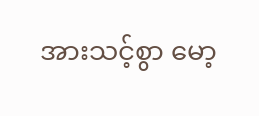အားသင့်စွာ မော့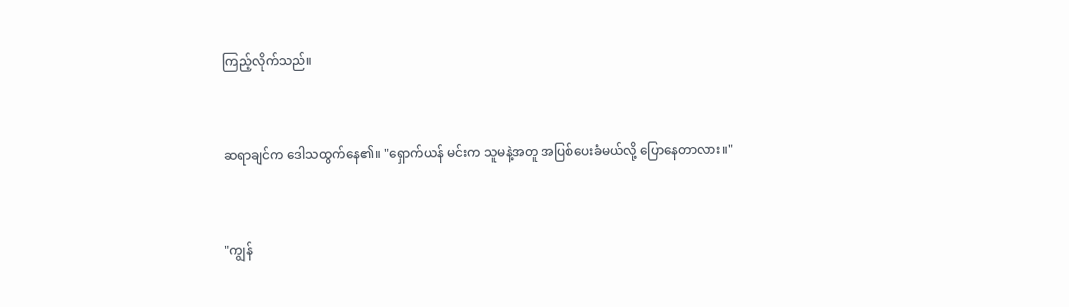ကြည့်လိုက်သည်။


ဆရာချင်က ဒေါသထွက်နေ၏။ "ရှောက်ယန် မင်းက သူမနဲ့အတူ အပြစ်ပေးခံမယ်လို့ ပြောနေတာလား။"


"ကျွန်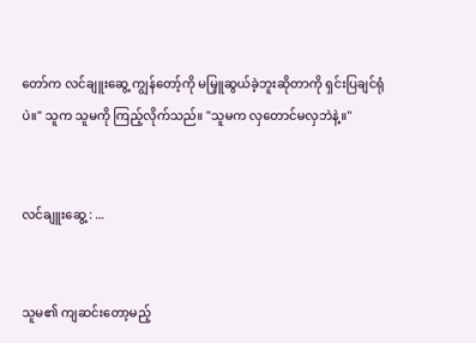တော်က လင်ချူးဆွေ့ ကျွန်တော့်ကို မမြှူဆွယ်ခဲ့ဘူးဆိုတာကို ရှင်းပြချင်ရုံပဲ။" သူက သူမကို ကြည့်လိုက်သည်။ "သူမက လှတောင်မလှဘဲနဲ့။"


လင်ချူးဆွေ့ : ...


သူမ၏ ကျဆင်းတော့မည့်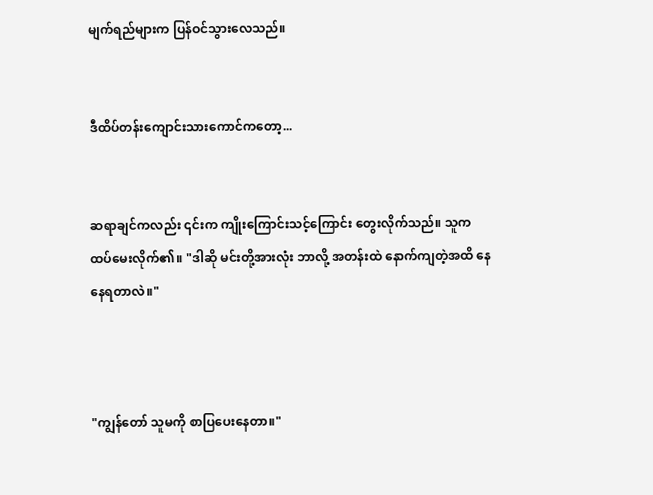မျက်ရည်များက ပြန်ဝင်သွားလေသည်။


ဒီထိပ်တန်းကျောင်းသားကောင်ကတော့...


ဆရာချင်ကလည်း ၎င်းက ကျိုးကြောင်းသင့်ကြောင်း တွေးလိုက်သည်။ သူက ထပ်မေးလိုက်၏။ "ဒါဆို မင်းတို့အားလုံး ဘာလို့ အတန်းထဲ နောက်ကျတဲ့အထိ နေနေရတာလဲ။"



"ကျွန်တော် သူမကို စာပြပေးနေတာ။"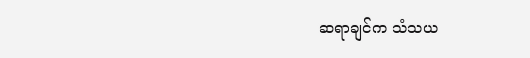ဆရာချင်က သံသယ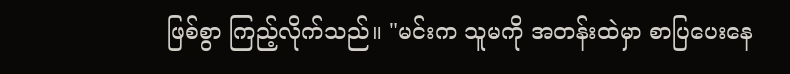ဖြစ်စွာ ကြည့်လိုက်သည်။ "မင်းက သူမကို အတန်းထဲမှာ စာပြပေးနေ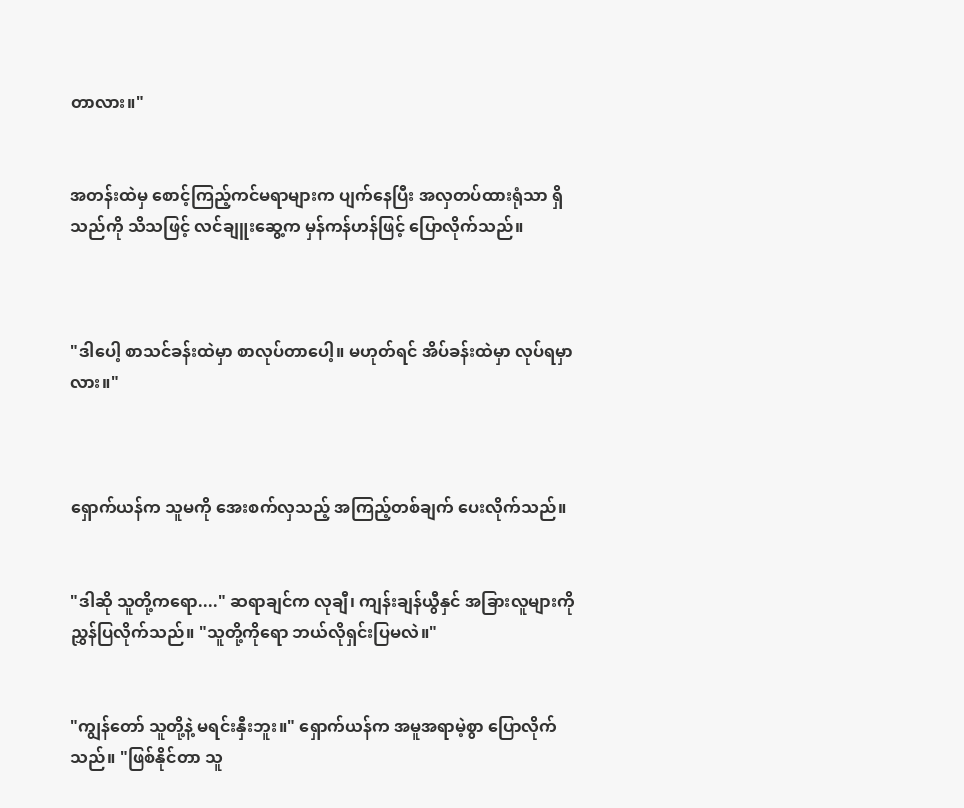တာလား။"


အတန်းထဲမှ စောင့်ကြည့်ကင်မရာများက ပျက်နေပြီး အလှတပ်ထားရုံသာ ရှိသည်ကို သိသဖြင့် လင်ချူးဆွေ့က မှန်ကန်ဟန်ဖြင့် ပြောလိုက်သည်။



"ဒါပေါ့ စာသင်ခန်းထဲမှာ စာလုပ်တာပေါ့။ မဟုတ်ရင် အိပ်ခန်းထဲမှာ လုပ်ရမှာလား။"



ရှောက်ယန်က သူမကို အေးစက်လှသည့် အကြည့်တစ်ချက် ပေးလိုက်သည်။


"ဒါဆို သူတို့ကရော...." ဆရာချင်က လုချီ၊ ကျန်းချန်ယွီနှင် အခြားလူများကို ညွှန်ပြလိုက်သည်။ "သူတို့ကိုရော ဘယ်လိုရှင်းပြမလဲ။"


"ကျွန်တော် သူတို့နဲ့ မရင်းနှီးဘူး။" ရှောက်ယန်က အမူအရာမဲ့စွာ ပြောလိုက်သည်။ "ဖြစ်နိုင်တာ သူ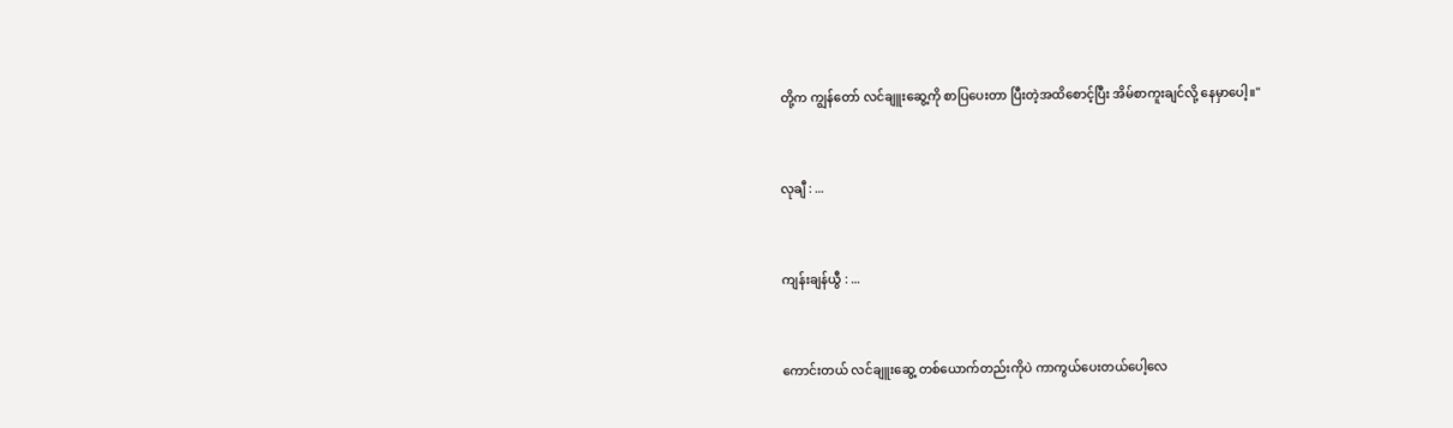တို့က ကျွန်တော် လင်ချူးဆွေ့ကို စာပြပေးတာ ပြီးတဲ့အထိစောင့်ပြီး အိမ်စာကူးချင်လို့ နေမှာပေါ့။"


လုချီ : ...


ကျန်းချန်ယွီ : ...


ကောင်းတယ် လင်ချူးဆွေ့ တစ်ယောက်တည်းကိုပဲ ကာကွယ်ပေးတယ်ပေါ့လေ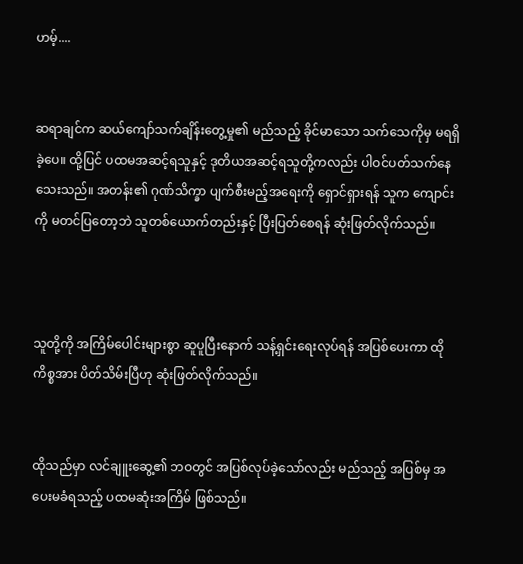ဟမ့်....


ဆရာချင်က ဆယ်ကျော်သက်ချိန်းတွေ့မှု၏ မည်သည့် ခိုင်မာသော သက်သေကိုမှ မရရှိခဲ့ပေ။ ထို့ပြင် ပထမအဆင့်ရသူနှင့် ဒုတိယအဆင့်ရသူတို့ကလည်း ပါဝင်ပတ်သက်နေသေးသည်။ အတန်း၏ ဂုဏ်သိက္ခာ ပျက်စီးမည့်အရေးကို ရှောင်ရှားရန် သူက ကျောင်းကို မတင်ပြတော့ဘဲ သူတစ်ယောက်တည်းနှင့် ပြီးပြတ်စေရန် ဆုံးဖြတ်လိုက်သည်။



သူတို့ကို အကြိမ်ပေါင်းများစွာ ဆူပူပြီးနောက် သန့်ရှင်းရေးလုပ်ရန် အပြစ်ပေးကာ ထိုကိစ္စအား ပိတ်သိမ်းပြီဟု ဆုံးဖြတ်လိုက်သည်။


ထိုသည်မှာ လင်ချူးဆွေ့၏ ဘဝတွင် အပြစ်လုပ်ခဲ့သော်လည်း မည်သည့် အပြစ်မှ အပေးမခံရသည့် ပထမဆုံးအကြိမ် ဖြစ်သည်။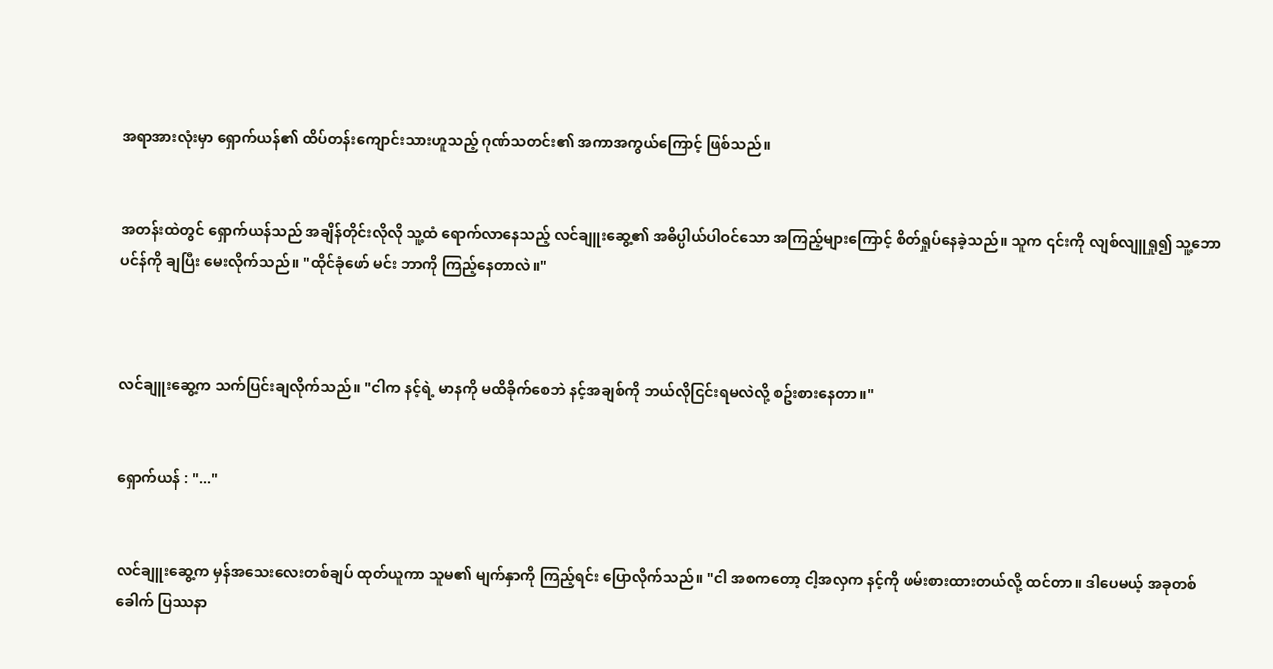အရာအားလုံးမှာ ရှောက်ယန်၏ ထိပ်တန်းကျောင်းသားဟူသည့် ဂုဏ်သတင်း၏ အကာအကွယ်ကြောင့် ဖြစ်သည်။


အတန်းထဲတွင် ရှောက်ယန်သည် အချိန်တိုင်းလိုလို သူ့ထံ ရောက်လာနေသည့် လင်ချူးဆွေ့၏ အဓိပ္ပါယ်ပါဝင်သော အကြည့်များကြောင့် စိတ်ရှုပ်နေခဲ့သည်။ သူက ၎င်းကို လျစ်လျူရှု၍ သူ့ဘောပင်န်ကို ချပြီး မေးလိုက်သည်။ "ထိုင်ခုံဖော် မင်း ဘာကို ကြည့်နေတာလဲ။"



လင်ချူးဆွေ့က သက်ပြင်းချလိုက်သည်။ "ငါက နင့်ရဲ့ မာနကို မထိခိုက်စေဘဲ နင့်အချစ်ကို ဘယ်လိုငြင်းရမလဲလို့ စဥ်းစားနေတာ။"


ရှောက်ယန် : "..."


လင်ချူးဆွေ့က မှန်အသေးလေးတစ်ချပ် ထုတ်ယူကာ သူမ၏ မျက်နှာကို ကြည့်ရင်း ပြောလိုက်သည်။ "ငါ အစကတော့ ငါ့အလှက နင့်ကို ဖမ်းစားထားတယ်လို့ ထင်တာ။ ဒါပေမယ့် အခုတစ်ခေါက် ပြဿနာ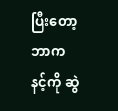ပြီးတော့ ဘာက နင့်ကို ဆွဲ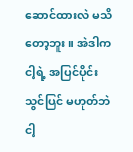ဆောင်ထားလဲ မသိတော့ဘူး။ အဲဒါက ငါ့ရဲ့ အပြင်ပိုင်းသွင်ပြင် မဟုတ်ဘဲ ငါ့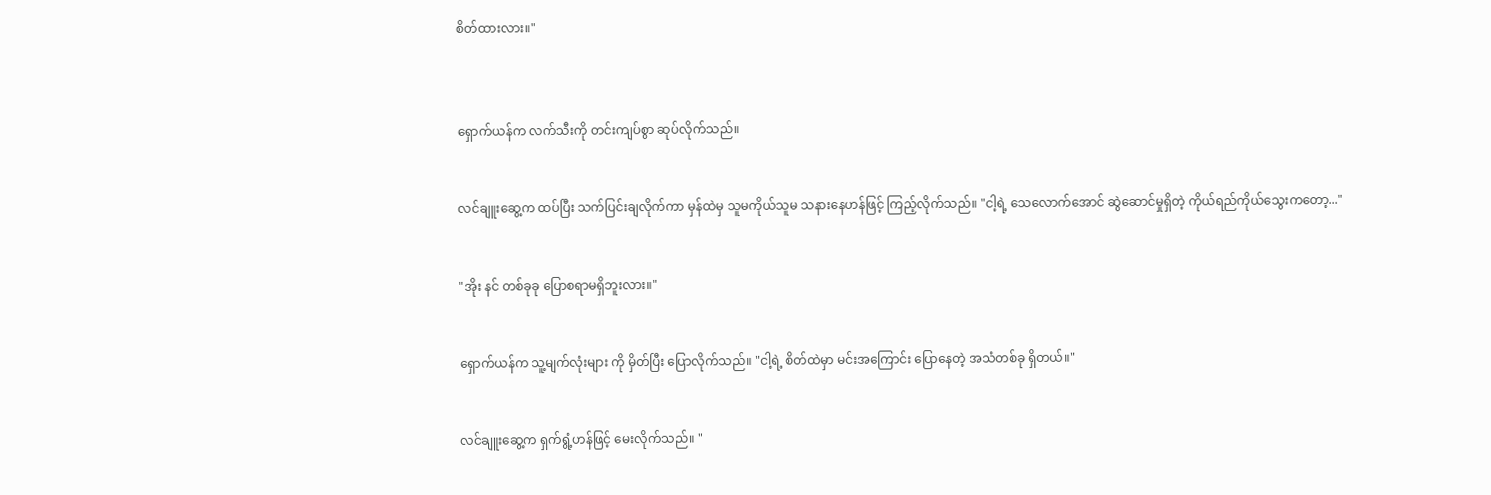စိတ်ထားလား။"



ရှောက်ယန်က လက်သီးကို တင်းကျပ်စွာ ဆုပ်လိုက်သည်။


လင်ချူးဆွေ့က ထပ်ပြီး သက်ပြင်းချလိုက်ကာ မှန်ထဲမှ သူမကိုယ်သူမ သနားနေဟန်ဖြင့် ကြည့်လိုက်သည်။ "ငါ့ရဲ့ သေလောက်အောင် ဆွဲဆောင်မှုရှိတဲ့ ကိုယ်ရည်ကိုယ်သွေးကတော့..."


"အိုး နင် တစ်ခုခု ပြောစရာမရှိဘူးလား။"


ရှောက်ယန်က သူ့မျက်လုံးများ ကို မှိတ်ပြီး ပြောလိုက်သည်။ "ငါ့ရဲ့ စိတ်ထဲမှာ မင်းအကြောင်း ပြောနေတဲ့ အသံတစ်ခု ရှိတယ်။"


လင်ချူးဆွေ့က ရှက်ရွံ့ဟန်ဖြင့် မေးလိုက်သည်။ "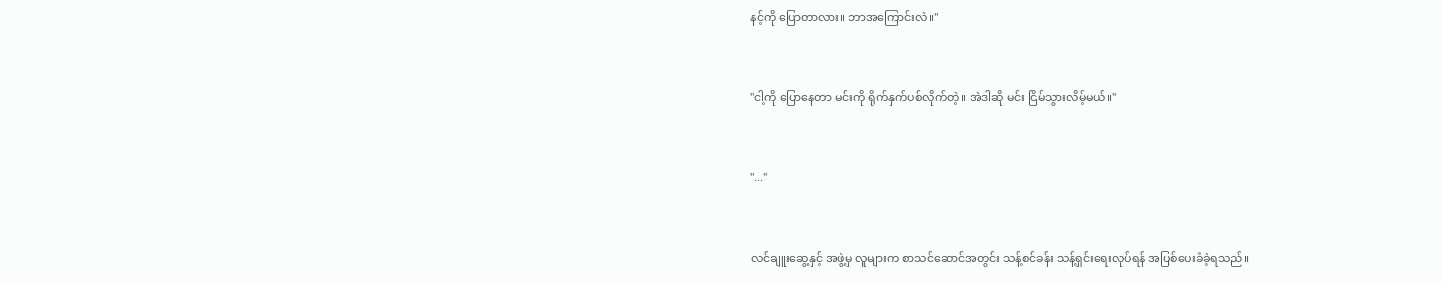နင့်ကို ပြောတာလား။ ဘာအကြောင်းလဲ။"


"ငါ့ကို ပြောနေတာ မင်းကို ရိုက်နှက်ပစ်လိုက်တဲ့။ အဲဒါဆို မင်း ငြိမ်သွားလိမ့်မယ်။"


"..."


လင်ချူးဆွေ့နှင့် အဖွဲ့မှ လူများက စာသင်ဆောင်အတွင်း သန့်စင်ခန်း သန့်ရှင်းရေးလုပ်ရန် အပြစ်ပေးခံခဲ့ရသည်။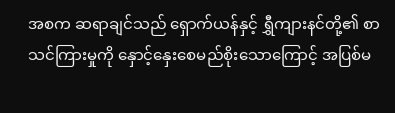အစက ဆရာချင်သည် ရှောက်ယန်နှင့် ရွှီကျားနင်တို့၏ စာသင်ကြားမှုကို နှောင့်နှေးစေမည်စိုးသောကြောင့် အပြစ်မ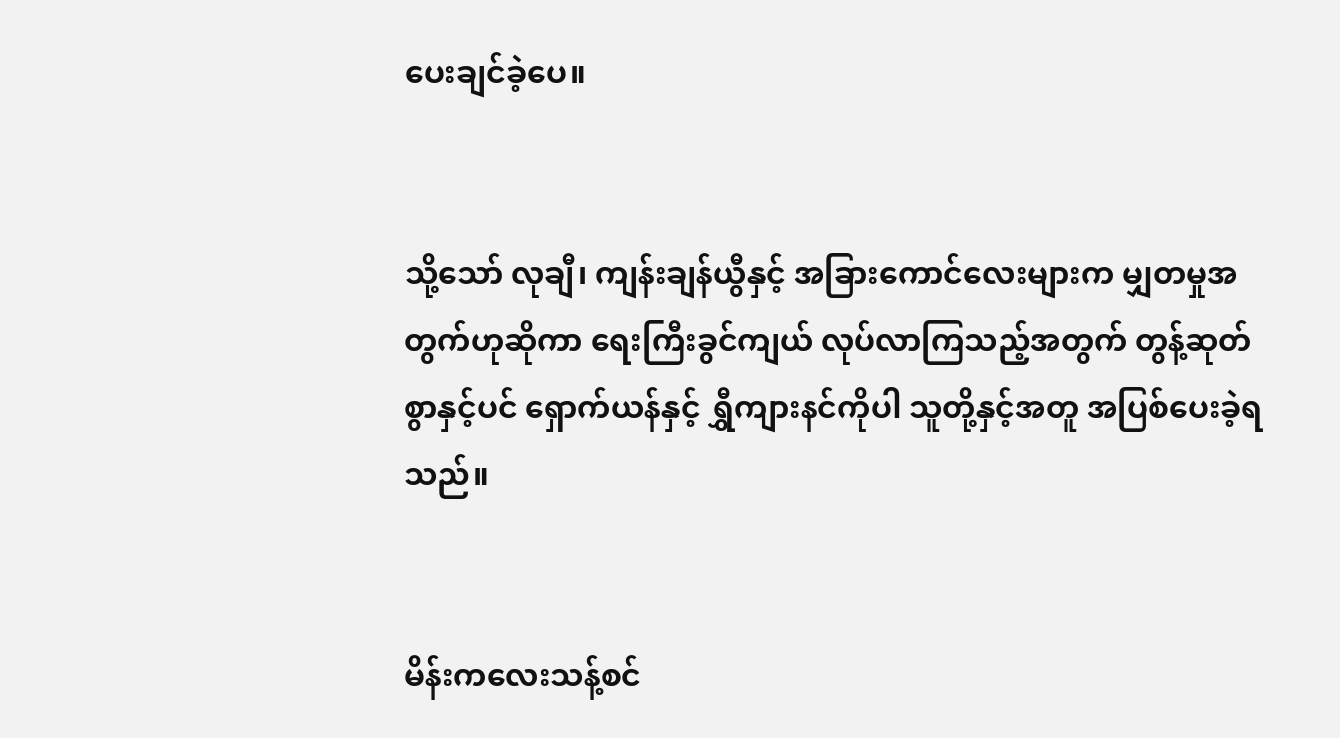ပေးချင်ခဲ့ပေ။


သို့သော် လုချီ၊ ကျန်းချန်ယွီနှင့် အခြားကောင်လေးများက မျှတမှုအတွက်ဟုဆိုကာ ရေးကြီးခွင်ကျယ် လုပ်လာကြသည့်အတွက် တွန့်ဆုတ်စွာနှင့်ပင် ရှောက်ယန်နှင့် ရွှီကျားနင်ကိုပါ သူတို့နှင့်အတူ အပြစ်ပေးခဲ့ရသည်။


မိန်းကလေးသန့်စင်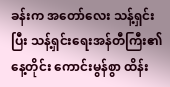ခန်းက အတော်လေး သန့်ရှင်းပြီး သန့်ရှင်းရေးအန်တီကြီး၏ နေ့တိုင်း ကောင်းမွန်စွာ ထိန်း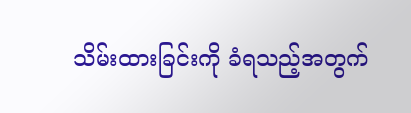သိမ်းထားခြင်းကို ခံရသည့်အတွက်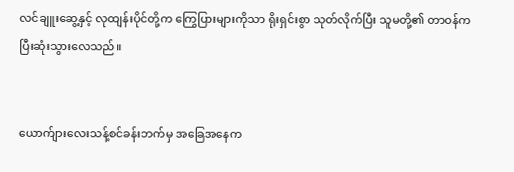လင်ချူးဆွေ့နှင့် လုထျန်းပိုင်တို့က ကြွေပြားများကိုသာ ရိုးရှင်းစွာ သုတ်လိုက်ပြီး သူမတို့၏ တာဝန်က ပြီးဆုံးသွားလေသည်။


ယောက်ျားလေးသန့်စင်ခန်းဘက်မှ အခြေအနေက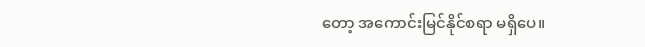တော့ အကောင်းမြင်နိုင်စရာ မရှိပေ။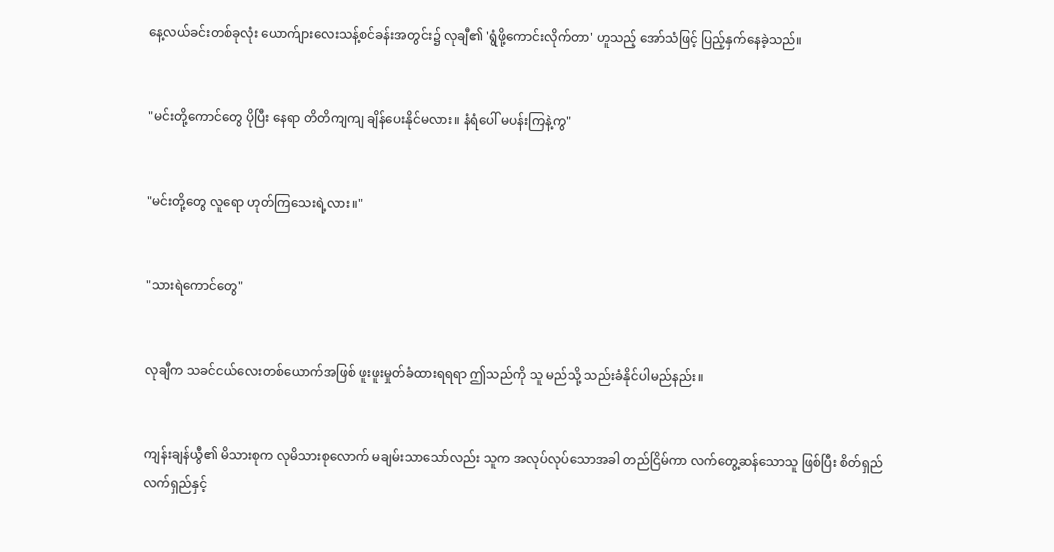နေ့လယ်ခင်းတစ်ခုလုံး ယောက်ျားလေးသန့်စင်ခန်းအတွင်း၌ လုချီ၏ 'ရွံဖို့ကောင်းလိုက်တာ' ဟူသည့် အော်သံဖြင့် ပြည့်နှက်နေခဲ့သည်။


"မင်းတို့ကောင်တွေ ပိုပြီး နေရာ တိတိကျကျ ချိန်ပေးနိုင်မလား။ နံရံပေါ် မပန်းကြနဲ့ကွ"


"မင်းတို့တွေ လူရော ဟုတ်ကြသေးရဲ့လား။"


"သားရဲကောင်တွေ"


လုချီက သခင်ငယ်လေးတစ်ယောက်အဖြစ် ဖူးဖူးမှုတ်ခံထားရရရာ ဤသည်ကို သူ မည်သို့ သည်းခံနိုင်ပါမည်နည်း။


ကျန်းချန်ယွီ၏ မိသားစုက လုမိသားစုလောက် မချမ်းသာသော်လည်း သူက အလုပ်လုပ်သောအခါ တည်ငြိမ်ကာ လက်တွေ့ဆန်သောသူ ဖြစ်ပြီး စိတ်ရှည်လက်ရှည်နှင့်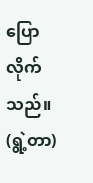ပြောလိုက်သည်။ (ရွဲ့တာ)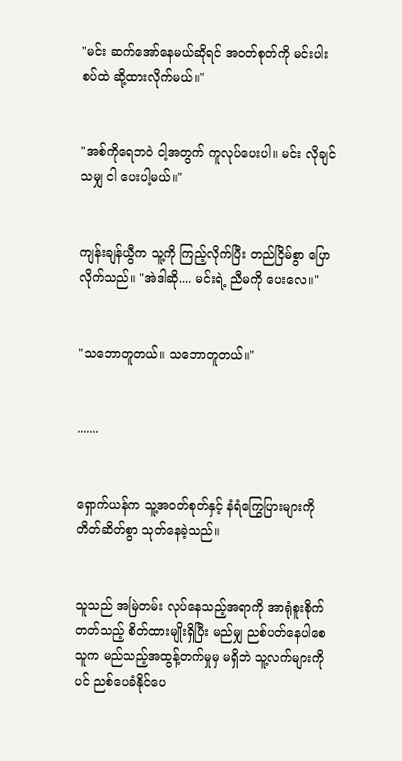"မင်း ဆက်အော်နေမယ်ဆိုရင် အဝတ်စုတ်ကို မင်းပါးစပ်ထဲ ဆို့ထားလိုက်မယ်။"


"အစ်ကိုရေဘဝဲ ငါ့အတွက် ကူလုပ်ပေးပါ။ မင်း လိုချင်သမျှ ငါ ပေးပါ့မယ်။"


ကျန်းချန်ယွီက သူ့ကို ကြည့်လိုက်ပြီး တည်ငြိမ်စွာ ပြောလိုက်သည်။ "အဲဒါဆို.... မင်းရဲ့ ညီမကို ပေးလေ။"


"သဘောတူတယ်။ သဘောတူတယ်။"


.......


ရှောက်ယန်က သူ့အဝတ်စုတ်နှင့် နံရံကြွေပြားများကို တိတ်ဆိတ်စွာ သုတ်နေခဲ့သည်။


သူသည် အမြဲတမ်း လုပ်နေသည့်အရာကို အာရုံစူးစိုက်တတ်သည့် စိတ်ထားမျိုးရှိပြီး မည်မျှ ညစ်ပတ်နေပါစေ သူက မည်သည့်အထွန့်တက်မှုမှ မရှိဘဲ သူ့လက်များကိုပင် ညစ်ပေခံနိုင်ပေ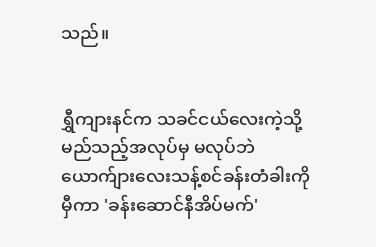သည်။


ရွှီကျားနင်က သခင်ငယ်လေးကဲ့သို့ မည်သည့်အလုပ်မှ မလုပ်ဘဲ ယောက်ျားလေးသန့်စင်ခန်းတံခါးကို မှီကာ 'ခန်းဆောင်နီအိပ်မက်'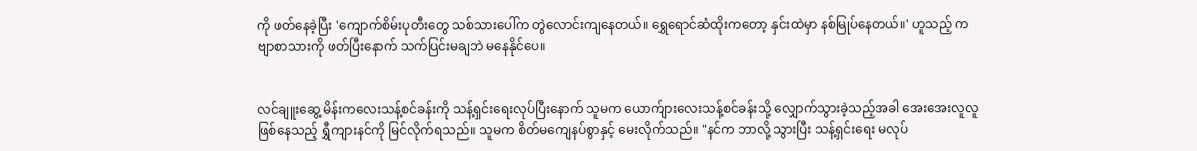ကို ဖတ်နေခဲ့ပြီး 'ကျောက်စိမ်းပုတီးတွေ သစ်သားပေါ်က တွဲလောင်းကျနေတယ်။ ရွှေရောင်ဆံထိုးကတော့ နှင်းထဲမှာ နစ်မြုပ်နေတယ်။' ဟူသည့် ကဗျာစာသားကို ဖတ်ပြီးနောက် သက်ပြင်းမချဘဲ မနေနိုင်ပေ။


လင်ချူးဆွေ့ မိန်းကလေးသန့်စင်ခန်းကို သန့်ရှင်းရေးလုပ်ပြီးနောက် သူမက ယောက်ျားလေးသန့်စင်ခန်းသို့ လျှောက်သွားခဲ့သည့်အခါ အေးအေးလူလူဖြစ်နေသည့် ရွှီကျားနင်ကို မြင်လိုက်ရသည်။ သူမက စိတ်မကျေနပ်စွာနှင့် မေးလိုက်သည်။ "နင်က ဘာလို့ သွားပြီး သန့်ရှင်းရေး မလုပ်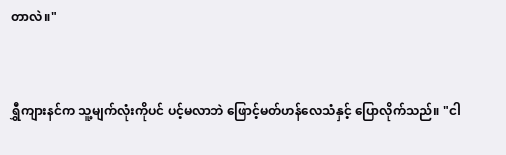တာလဲ။"


ရွှီကျားနင်က သူ့မျက်လုံးကိုပင် ပင့်မလာဘဲ ဖြောင့်မတ်ဟန်လေသံနှင့် ပြောလိုက်သည်။ "ငါ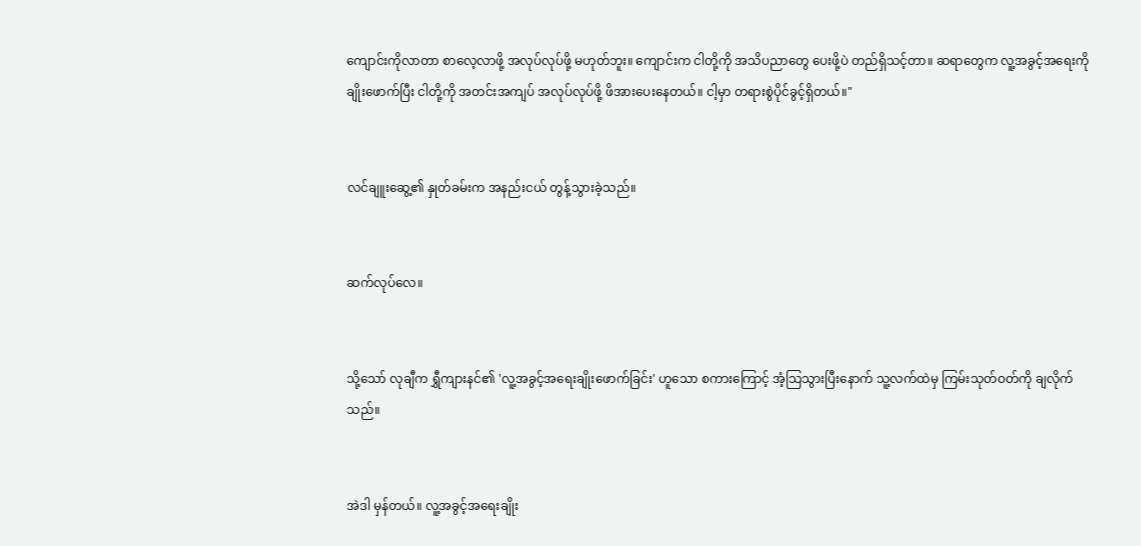ကျောင်းကိုလာတာ စာလေ့လာဖို့ အလုပ်လုပ်ဖို့ မဟုတ်ဘူး။ ကျောင်းက ငါတို့ကို အသိပညာတွေ ပေးဖို့ပဲ တည်ရှိသင့်တာ။ ဆရာတွေက လူ့အခွင့်အရေးကို ချိုးဖောက်ပြီး ငါတို့ကို အတင်းအကျပ် အလုပ်လုပ်ဖို့ ဖိအားပေးနေတယ်။ ငါ့မှာ တရားစွဲပိုင်ခွင့်ရှိတယ်။"


လင်ချူးဆွေ့၏ နှုတ်ခမ်းက အနည်းငယ် တွန့်သွားခဲ့သည်။


ဆက်လုပ်လေ။


သို့သော် လုချီက ရွှီကျားနင်၏ 'လူ့အခွင့်အရေးချိုးဖောက်ခြင်း' ဟူသော စကားကြောင့် အံ့သြသွားပြီးနောက် သူ့လက်ထဲမှ ကြမ်းသုတ်ဝတ်ကို ချလိုက်သည်။


အဲဒါ မှန်တယ်။ လူ့အခွင့်အရေးချိုး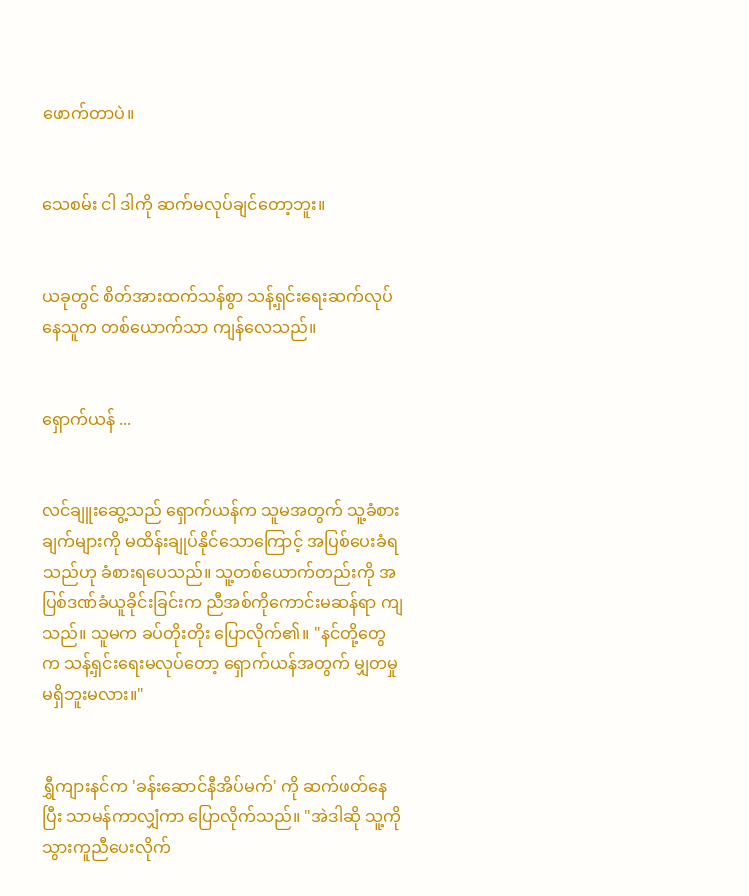ဖောက်တာပဲ။


သေစမ်း ငါ ဒါကို ဆက်မလုပ်ချင်တော့ဘူး။


ယခုတွင် စိတ်အားထက်သန်စွာ သန့်ရှင်းရေးဆက်လုပ်နေသူက တစ်ယောက်သာ ကျန်လေသည်။


ရှောက်ယန် ...


လင်ချူးဆွေ့သည် ရှောက်ယန်က သူမအတွက် သူ့ခံစားချက်များကို မထိန်းချုပ်နိုင်သောကြောင့် အပြစ်ပေးခံရသည်ဟု ခံစားရပေသည်။ သူ့တစ်ယောက်တည်းကို အပြစ်ဒဏ်ခံယူခိုင်းခြင်းက ညီအစ်ကိုကောင်းမဆန်ရာ ကျသည်။ သူမက ခပ်တိုးတိုး ပြောလိုက်၏။ "နင်တို့တွေက သန့်ရှင်းရေးမလုပ်တော့ ရှောက်ယန်အတွက် မျှတမှု မရှိဘူးမလား။"


ရွှီကျားနင်က 'ခန်းဆောင်နီအိပ်မက်' ကို ဆက်ဖတ်နေပြီး သာမန်ကာလျှံကာ ပြောလိုက်သည်။ "အဲဒါဆို သူ့ကို သွားကူညီပေးလိုက်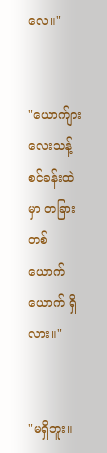လေ။"


"ယောက်ျားလေးသန့်စင်ခန်းထဲမှာ တခြားတစ်ယောက်ယောက် ရှိလား။"


"မရှိဘူး။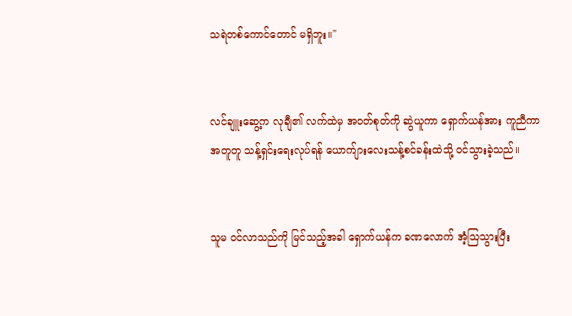သရဲတစ်ကောင်တောင် မရှိဘူး။"


လင်ချူးဆွေ့က လုချီ၏ လက်ထဲမှ အဝတ်စုတ်ကို ဆွဲယူကာ ရှောက်ယန်အား ကူညီကာ အတူတူ သန့်ရှင်းရေးလုပ်ရန် ယောက်ျားလေးသန့်စင်ခန်းထဲသို့ ဝင်သွားခဲ့သည်။


သူမ ဝင်လာသည်ကို မြင်သည့်အခါ ရှောက်ယန်က ခဏလောက် အံ့သြသွားပြီး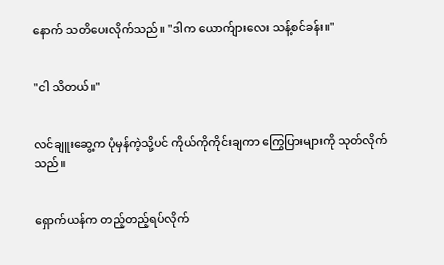နောက် သတိပေးလိုက်သည်။ "ဒါက ယောက်ျားလေး သန့်စင်ခန်း။"


"ငါ သိတယ်။"


လင်ချူးဆွေ့က ပုံမှန်ကဲ့သို့ပင် ကိုယ်ကိုကိုင်းချကာ ကြွေပြားများကို သုတ်လိုက်သည်။


ရှောက်ယန်က တည့်တည့်ရပ်လိုက်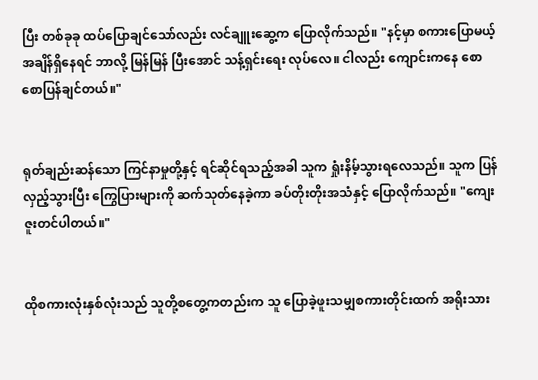ပြီး တစ်ခုခု ထပ်ပြောချင်သော်လည်း လင်ချူးဆွေ့က ပြောလိုက်သည်။ "နင့်မှာ စကားပြောမယ့် အချိန်ရှိနေရင် ဘာလို့ မြန်မြန် ပြီးအောင် သန့်ရှင်းရေး လုပ်လေ။ ငါလည်း ကျောင်းကနေ စောစောပြန်ချင်တယ်။"


ရုတ်ချည်းဆန်သော ကြင်နာမှုတို့နှင့် ရင်ဆိုင်ရသည့်အခါ သူက ရှုံးနိမ့်သွားရလေသည်။ သူက ပြန်လှည့်သွားပြီး ကြွေပြားများကို ဆက်သုတ်နေခဲ့ကာ ခပ်တိုးတိုးအသံနှင့် ပြောလိုက်သည်။ "ကျေးဇူးတင်ပါတယ်။"


ထိုစကားလုံးနှစ်လုံးသည် သူတို့စတွေ့ကတည်းက သူ ပြောခဲ့ဖူးသမျှစကားတိုင်းထက် အရိုးသား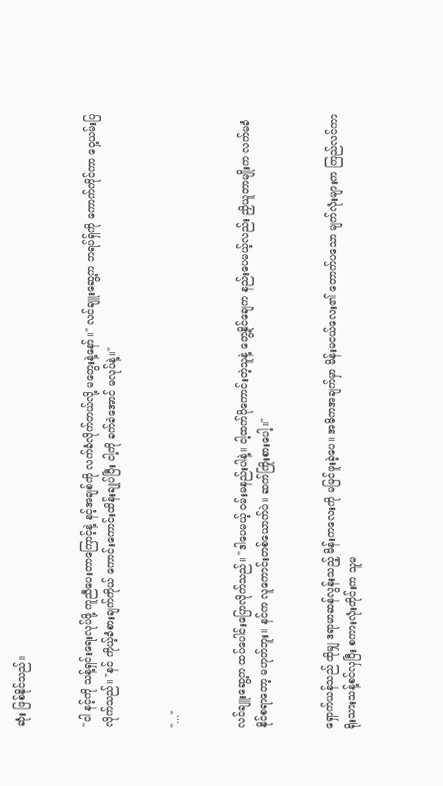ဆုံး ဖြစ်နိုင်သည်။


"ငါ နင့်ကို သန့်ရှင်းရေးလုပ်ဖို့ ကူညီပေးတာကြောင့်နဲ့ နင့်အချစ်ကို လက်ခံလိုက်တယ်လို့ မတွေးနဲ့နော်။" လင်ချူးဆွေ့က ဘရပ်ရှ်ကို ကောက်ကိုင်ကာ ဝှေ့ယမ်းပြလိုက်သည်။ "နင် ကိုယ့်ခံစားချက်ကိုယ် ကောင်းကောင်းထိန်းချုပ်ပြီး ငါ့ကို ခက်ခဲအောင် မလုပ်နဲ့။"


"..."


လင်ချူးဆွေ့က ထပ်ပေါင်းပြောလိုက်သည်။ "ဒါပေမယ့် ဝမ်းမနည်းပါနဲ့။ ငါ့ထက်ပိုကောင်းတဲ့သူနဲ့ တွေ့နိုင်ချေက နည်းပေမယ့်လည်း ညှိယူတာမျိုးက လက်မခံနိုင်စရာတော့ မဟုတ်ဘူး။ နင်က လူကောင်းတစ်ယောက်ပဲ။ ဆက်ကြိုးစားပေါ့။"


ရှောက်ယန်သည် ထိုမျှ ဒရာမာဆန်လွန်းသည့် မိန်းကလေးကို မမြင်ဖူးခဲ့ပေ။ အဓိကအချက်မှာ မိန်းမငယ်လေး၏ တောက်ပသော မျက်လုံးများက ကြည်လင်ကာ ရိုးသားသန့်စင်လှပြီး စကားလုံးတိုင်းက သူမ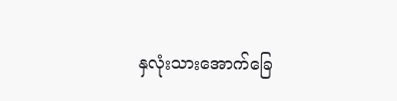နှလုံးသားအောက်ခြေ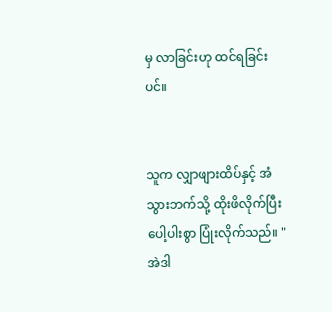မှ လာခြင်းဟု ထင်ရခြင်းပင်။


သူက လျှာဖျားထိပ်နှင့် အံသွားဘက်သို့ ထိုးဖိလိုက်ပြီး ပေါ့ပါးစွာ ပြုံးလိုက်သည်။ "အဲဒါ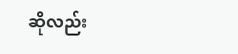ဆိုလည်း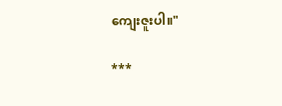ကျေးဇူးပါ။"

***